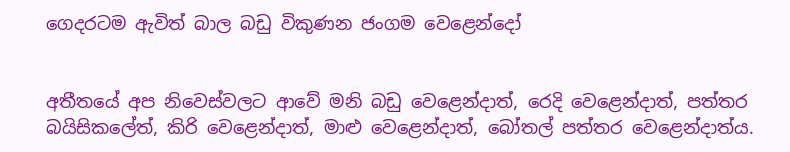ගෙදරටම ඇවිත් බාල බඩු විකුණන ජංගම වෙළෙන්දෝ


අතීතයේ අප නිවෙස්වලට ආවේ මනි බඩු වෙළෙන්දාත්, රෙදි වෙළෙන්දාත්, පත්තර බයිසිකලේත්, කිරි වෙළෙන්දාත්, මාළු වෙළෙන්දාත්, බෝතල් පත්තර වෙළෙන්දාත්ය.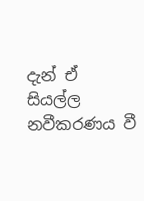දැන් ඒ සියල්ල නවීකරණය වී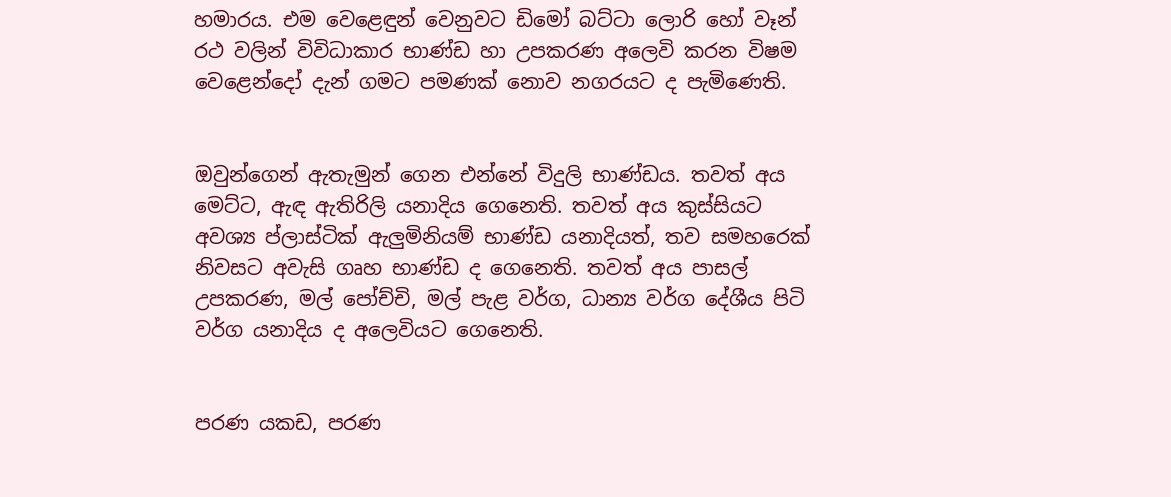හමාරය. එම වෙළෙඳුන් වෙනුවට ඩිමෝ බට්ටා ලොරි හෝ වෑන් රථ වලින් විවිධාකාර භාණ්ඩ හා උපකරණ අලෙවි කරන විෂම වෙළෙන්දෝ දැන් ගමට පමණක් නොව නගරයට ද පැමිණෙති.


ඔවුන්ගෙන් ඇතැමුන් ගෙන එන්නේ විදුලි භාණ්ඩය. තවත් අය මෙට්ට, ඇඳ ඇතිරිලි යනාදිය ගෙනෙති. තවත් අය කුස්සියට අවශ්‍ය ප්ලාස්ටික් ඇලුමිනියම් භාණ්ඩ යනාදියත්, තව සමහරෙක් නිවසට අවැසි ගෘහ භාණ්ඩ ද ගෙනෙති. තවත් අය පාසල් උපකරණ, මල් පෝච්චි, මල් පැළ වර්ග, ධාන්‍ය වර්ග දේශීය පිටි වර්ග යනාදිය ද අලෙවියට ගෙනෙති.


පරණ යකඩ, පරණ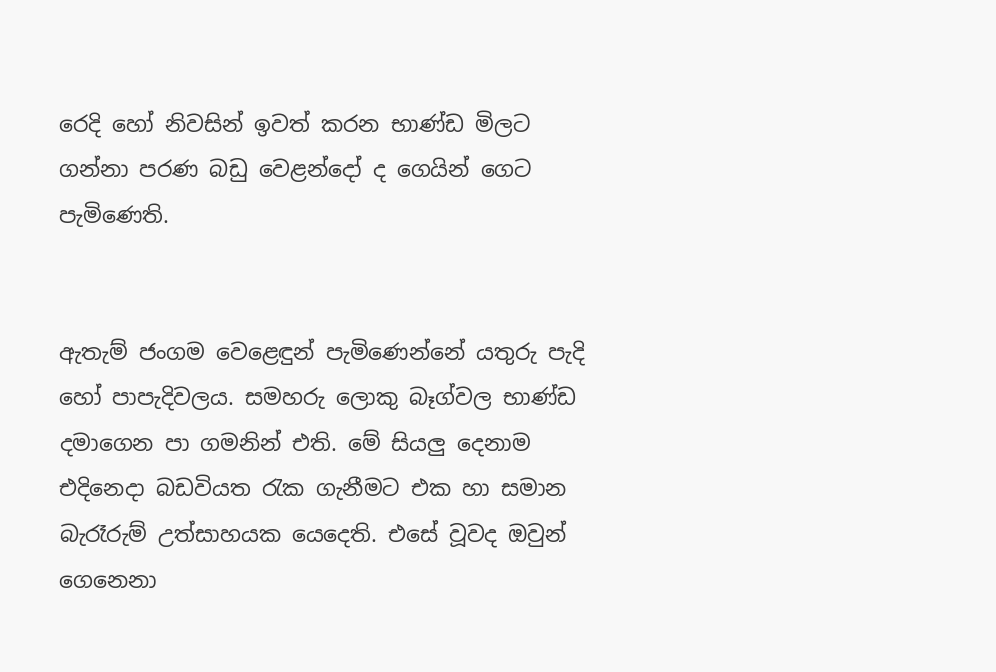රෙදි හෝ නිවසින් ඉවත් කරන භාණ්ඩ මිලට ගන්නා පරණ බඩු වෙළන්දෝ ද ගෙයින් ගෙට පැමිණෙති.


ඇතැම් ජංගම වෙළෙඳුන් පැමිණෙන්නේ යතුරු පැදි හෝ පාපැදිවලය. සමහරු ලොකු බෑග්වල භාණ්ඩ දමාගෙන පා ගමනින් එති. මේ සියලු දෙනාම එදිනෙද‌ා බඩවියත රැක ගැනීමට එක හා සමාන බැරෑරුම් උත්සාහයක යෙදෙති. එසේ වූවද ඔවුන් ගෙනෙනා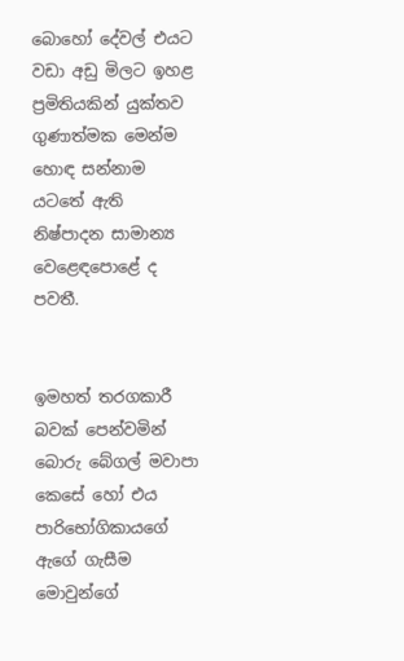බොහෝ දේවල් එයට වඩා අඩු මිලට ඉහළ ප්‍රමිතියකින් යුක්තව ගුණාත්මක මෙන්ම හොඳ සන්නාම යටතේ ඇති නිෂ්පාදන සාමාන්‍ය වෙළෙඳපොළේ ද පවතී.


ඉමහත් තරගකාරී බවක් පෙන්වමින් බොරු බේගල් මවාපා කෙසේ හෝ එය පාරිභෝගිකායගේ ඇගේ ගැසීම මොවුන්ගේ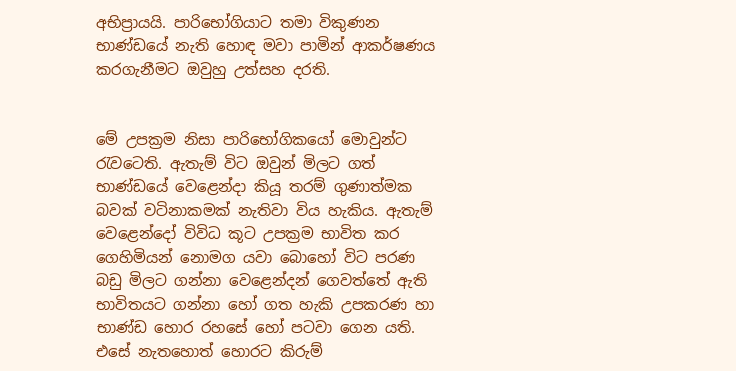අභිප්‍රායයි. පාරිභෝගියාට තමා විකුණන භාණ්ඩයේ නැති හොඳ මවා පාමින් ආකර්ෂණය කරගැනීමට ඔවුහු උත්සහ දරති.


මේ උපක්‍රම නිසා පාරිභෝගිකයෝ මොවුන්ට රැවටෙති. ඇතැම් විට ඔවුන් මිලට ගත් භාණ්ඩයේ වෙළෙන්දා කියූ තරම් ගුණාත්මක බවක් වටිනාකමක් නැතිවා විය හැකිය. ඇතැම් වෙළෙන්දෝ විවිධ කූට උපක්‍රම භාවිත කර ගෙහිමියන් නොමග යවා බොහෝ විට පරණ බඩු මිලට ගන්නා වෙළෙන්දන් ගෙවත්තේ ඇති භාවිතයට ගන්නා හෝ ගත හැකි උපකරණ හා භාණ්ඩ හොර රහසේ හෝ පටවා ගෙන යති. එසේ නැතහොත් හොරට කිරුම්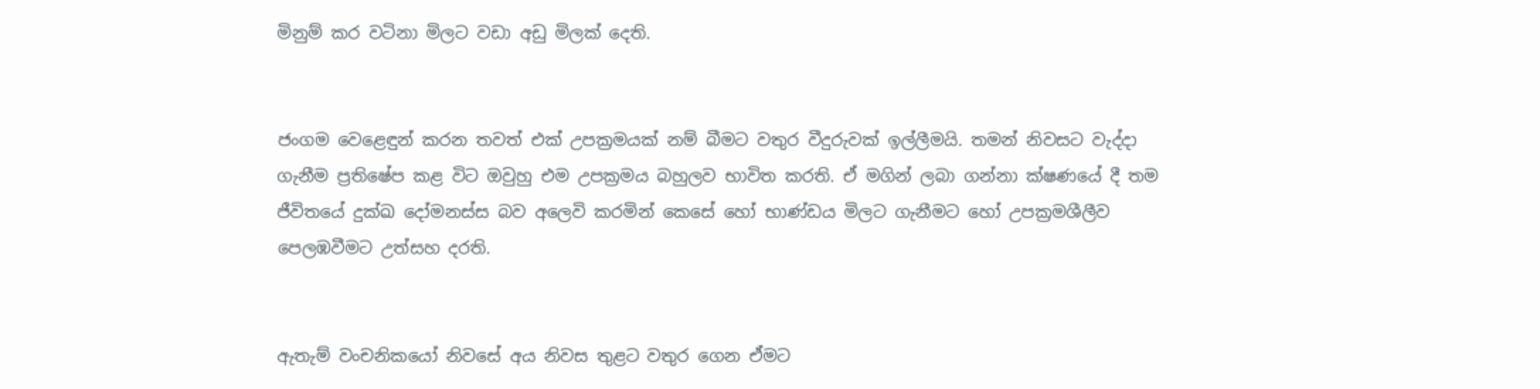මිනුම් කර වටිනා මිලට වඩා අඩු මිලක් දෙති.


ජංගම වෙළෙඳුන් කරන තවත් එක් උපක්‍රමයක් නම් බීමට වතුර වීදුරුවක් ඉල්ලීමයි. තමන් නිවසට වැද්දා ගැනීම ප්‍රතිෂේප කළ විට ඔවුහු එම උපක්‍රමය බහුලව භාවිත කරති. ඒ මගින් ලබා ගන්නා ක්ෂණයේ දී තම ජීවිතයේ දුක්ඛ දෝමනස්ස බව අලෙවි කරමින් කෙසේ හෝ භාණ්ඩය මිලට ගැනීමට හෝ උපක්‍රමශීලීව පෙලඹවීමට උත්සහ දරති.


ඇතැම් වංචනිකයෝ නිවසේ අය නිවස තුළට වතුර ගෙන ඒමට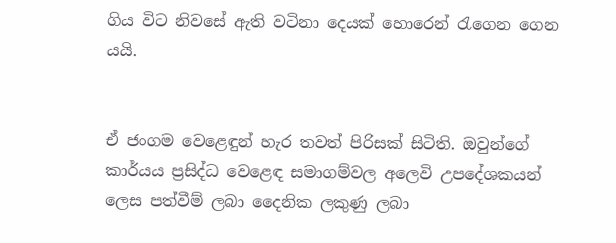ගිය විට නිවසේ ඇති වටිනා දෙයක් හොරෙන් රැගෙන ගෙන යයි.


ඒ ජංගම වෙළෙඳුන් හැර තවත් පිරිසක් සිටිති. ඔවුන්ගේ කාර්යය ප්‍රසිද්ධ වෙළෙඳ සමාගම්වල අලෙවි උපදේශකයන් ලෙස පත්වීම් ලබා දෛනික ලකුණු ලබා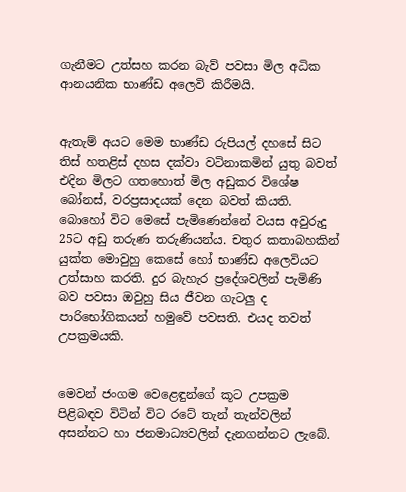ගැනීමට උත්සහ කරන බැව් පවසා මිල අධික ආනයනික භාණ්ඩ අලෙවි කිරීමයි.


ඇතැම් අයට මෙම භාණ්ඩ රුපියල් දහසේ සිට තිස් හතළිස් දහස දක්වා වටිනාකමින් යුතු බවත් එදින මිලට ගතහොත් මිල අඩුකර විශේෂ බෝනස්, වරප්‍රසාදයක් දෙන බවත් කියති. බොහෝ විට මෙසේ පැමිණෙන්නේ වයස අවුරුදු 25ට අඩු තරුණ තරුණියන්ය. චතුර කතාබහකින් යුක්ත මොවුහු කෙසේ හෝ භාණ්ඩ අලෙවියට උත්සාහ කරති. දුර බැහැර ප්‍රදේශවලින් පැමිණි බව පවසා ඔවුහු සිය ජීවන ගැටලු ද පාරිභෝගිකයන් හමුවේ පවසති. එයද තවත් උපක්‍රමයකි.


මෙවන් ජංගම වෙළෙඳුන්ගේ කූට උපක්‍රම පිළිබඳව විටින් විට රටේ තැන් තැන්වලින් අසන්නට හා ජනමාධ්‍යවලින් දැනගන්නට ලැබේ.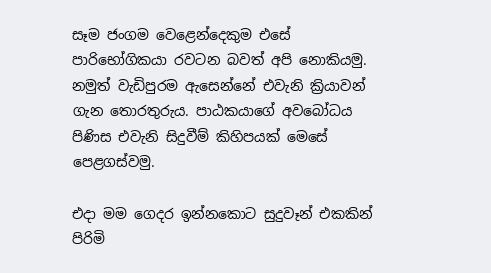සෑම ජංගම වෙළෙන්දෙකුම එසේ පාරිභෝගිකයා රවටන බවත් අපි නොකියමු. නමුත් වැඩිපුරම ඇසෙන්නේ එවැනි ක්‍රියාවන් ගැන තොරතුරුය. පාඨකයාගේ අවබෝධය පිණිස එවැනි සිදුවීම් කිහිපයක් මෙසේ පෙළගස්වමු.

එද‌ා මම ගෙදර ඉන්නකොට සුදුවෑන් එකකින් පිරිමි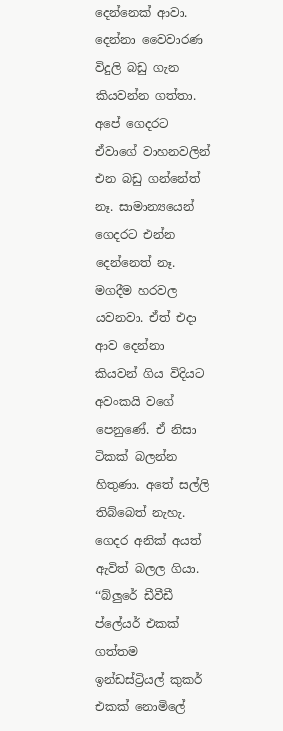දෙන්නෙක් ආවා. දෙන්නා වෛවාරණ විදුලි බඩු ගැන කියවන්න ගත්තා. අපේ ගෙදරට ඒවාගේ වාහනවලින් එන බඩු ගන්නේත් නෑ. සාමාන්‍යයෙන් ගෙදරට එන්න දෙන්නෙත් නෑ. මගදීම හරවල යවනවා. ඒත් එදා ආව දෙන්නා කියවන් ගිය විදියට අවංකයි වගේ පෙනුණේ. ඒ නිසා ටිකක් බලන්න හිතුණා. අතේ සල්ලි තිබ්බෙත් නැහැ. ගෙදර අනික් අයත් ඇවිත් බලල ගියා.
‘‘බ්ලුරේ ඩීවීඩී ප්ලේයර් එකක් ගත්තම ඉන්ඩස්ට්‍රියල් කුකර් එකක් නොමිලේ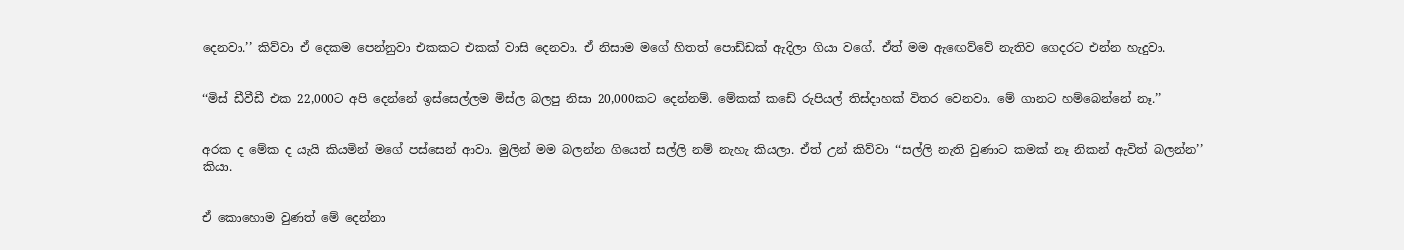දෙනවා.’’ කිව්වා ඒ දෙකම පෙන්නුවා එකකට එකක් වාසි දෙනවා. ඒ නිසාම මගේ හිතත් පොඩ්ඩක් ඇදිලා ගියා වගේ. ඒත් මම ඇඟෙව්වේ නැතිව ගෙදරට එන්න හැදුවා.


‘‘මිස් ඩීවීඩී එක 22,000ට අපි දෙන්නේ ඉස්සෙල්ලම මිස්ල බලපු නිසා 20,000කට දෙන්නම්. මේකක් කඩේ රුපියල් තිස්ද‌ාහක් විතර වෙනවා. මේ ගානට හම්බෙන්නේ නෑ.’’


අරක ද මේක ද යැයි කියමින් මගේ පස්සෙන් ආවා. මුලින් මම බලන්න ගියෙත් සල්ලි නම් නැහැ කියලා. ඒත් උන් කිව්වා ‘‘සල්ලි නැති වුණාට කමක් නෑ නිකන් ඇවිත් බලන්න’’ කියා.


ඒ කොහොම වුණත් මේ දෙන්නා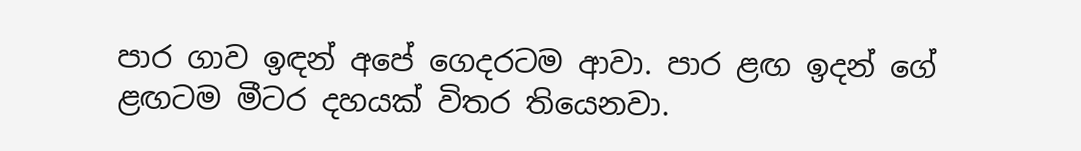පාර ගාව ඉඳන් අපේ ගෙදරටම ආවා. පාර ළඟ ඉදන් ගේ ළඟටම මීටර දහයක් විතර තියෙනවා.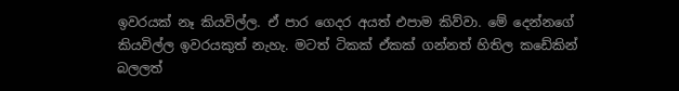ඉවරයක් නෑ කියවිල්ල. ඒ පාර ගෙදර අයත් එපාම කිව්වා. මේ දෙන්නගේ කියවිල්ල ඉවරයකුත් නැහැ. මටත් ටිකක් ඒකක් ගන්නත් හිතිල කඩේකින් බලලත්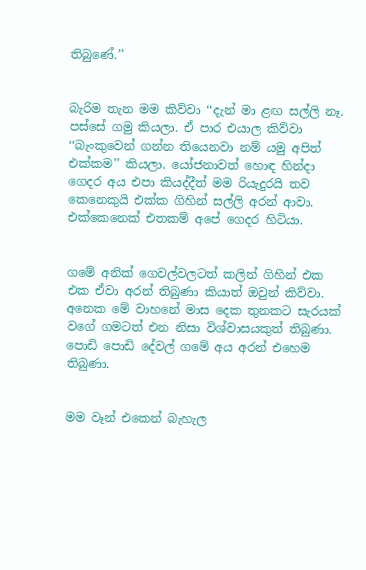තිබුණේ.’’


බැරිම තැන මම කිව්වා ‘‘දැන් මා ළඟ සල්ලි නෑ. පස්සේ ගමු කියලා. ඒ පාර එයාල කිව්වා ‘‘බැංකුවෙන් ගන්න තියෙනවා නම් යමු අපිත් එක්කම’’ කියලා. යෝජනාවත් හොඳ හින්දා ගෙදර අය එපා කියද්දීත් මම රියැදුරයි තව කෙනෙකුයි එක්ක ගිහින් සල්ලි අරන් ආවා. එක්කෙනෙක් එතකම් අපේ ගෙදර හිටියා.


ගමේ අනික් ගෙවල්වලටත් කලින් ගිහින් එක එක ඒවා අරන් තිබුණා කියාත් ඔවුන් කිව්වා. අනෙක මේ වාහනේ මාස දෙක තුනකට සැරයක් වගේ ගමටත් එන නිසා විශ්වාසයකුත් තිබුණා. පොඩි පොඩි දේවල් ගමේ අය අරන් එහෙම තිබුණා.


මම වෑන් එකෙන් බැහැල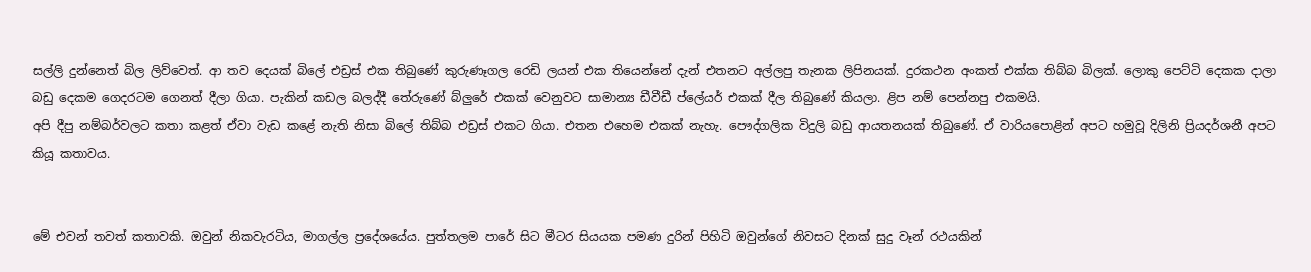සල්ලි දුන්නෙත් බිල ලිව්වෙත්. ආ තව දෙයක් බිලේ එඩ්‍රස් එක තිබුණේ කුරුණෑගල රෙඩි ලයන් එක තියෙන්නේ දැන් එතනට අල්ලපු තැනක ලිපිනයක්. දුරකථන අංකත් එක්ක තිබ්බ බිලක්. ලොකු පෙට්ටි දෙකක දාලා බඩු දෙකම ගෙදරටම ගෙනත් දීලා ගියා. පැකින් කඩල බලද්දී තේරුණේ බ්ලුරේ එකක් වෙනුවට සාමාන්‍ය ඩීවීඩී ප්ලේයර් එකක් දීල තිබුණේ කියලා. ළිප නම් පෙන්නපු එකමයි.
අපි දීපු නම්බර්වලට කතා කළත් ඒවා වැඩ කළේ නැති නිසා බිලේ තිබ්බ එඩ්‍රස් එකට ගියා. එතන එහෙම එකක් නැහැ. පෞද්ගලික විදුලි බඩු ආයතනයක් තිබුණේ. ඒ වාරියපොළින් අපට හමුවූ දිලිනි ප්‍රියදර්ශනී අපට කියූ කතාවය.


මේ එවන් තවත් කතාවකි. ඔවුන් නිකවැරටිය, මාගල්ල ප්‍රදේශයේය. පුත්තලම පාරේ සිට මීටර සියයක පමණ දුරින් පිහිටි ඔවුන්ගේ නිවසට දිනක් සුදු වෑන් රථයකින්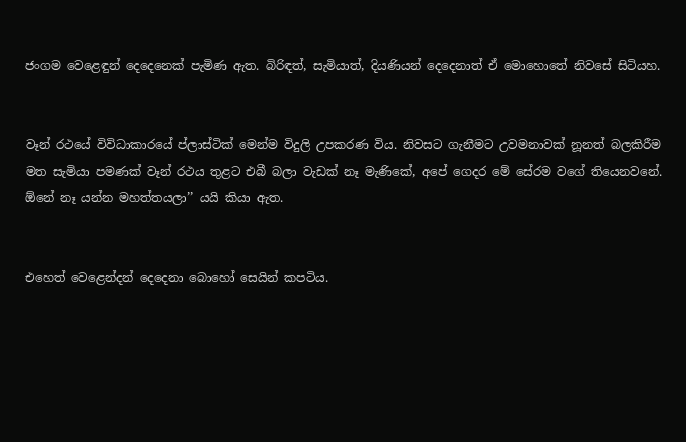ජංගම වෙළෙඳුන් දෙදෙනෙක් පැමිණ ඇත. බිරිඳත්, සැමියාත්, දියණියන් දෙදෙනාත් ඒ මොහොතේ නිවසේ සිටියහ.


වෑන් රථයේ විවිධාකාරයේ ප්ලාස්ටික් මෙන්ම විදුලි උපකරණ විය. නිවසට ගැනීමට උවමනාවක් නූනත් බලකිරීම මත සැමියා පමණක් වෑන් රථය තුළට එබී බලා වැඩක් නෑ මැණිකේ, අපේ ගෙදර මේ සේරම වගේ තියෙනවනේ. ඕනේ නෑ යන්න මහත්තයලා’’ යයි කියා ඇත.


එහෙත් වෙළෙන්දන් දෙදෙනා බොහෝ සෙයින් කපටිය.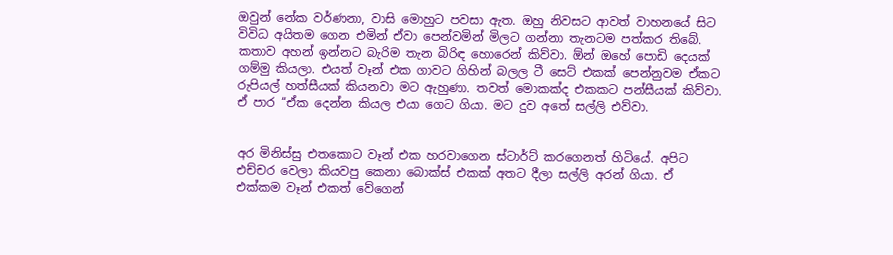ඔවුන් නේක වර්ණනා, වාසි මොහුට පවසා ඇත. ඔහු නිවසට ආවත් වාහනයේ සිට විවිධ අයිතම ගෙන එමින් ඒවා පෙන්වමින් මිලට ගන්නා තැනටම පත්කර තිබේ.
කතාව අහන් ඉන්නට බැරිම තැන බිරිඳ හොරෙන් කිව්වා. ඕන් ඔහේ පොඩි දෙයක් ගම්මු කියලා. එයත් වෑන් එක ගාවට ගිහින් බලල ටී සෙට් එකක් පෙන්නුවම ඒකට රුපියල් හත්සීයක් කියනවා මට ඇහුණා. තවත් මොකක්ද එකකට පන්සීයක් කිව්වා. ඒ පාර ‘‘ඒක දෙන්න කියල එයා ගෙට ගියා. මට දුව අතේ සල්ලි එව්වා.


අර මිනිස්සු එතකොට වෑන් එක හරවාගෙන ස්ටාර්ට් කරගෙනත් හිටියේ. අපිට එච්චර වෙලා කියවපු කෙනා බොක්ස් එකක් අතට දීලා සල්ලි අරන් ගියා. ඒ එක්කම වෑන් එකත් වේගෙන්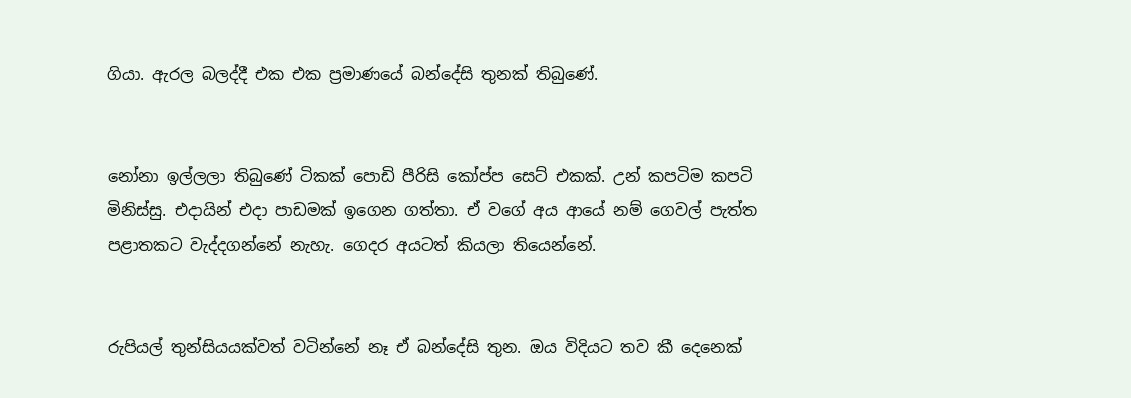ගියා. ඇරල බලද්දී එක එක ප්‍රමාණයේ බන්දේසි තුනක් තිබුණේ.


නෝනා ඉල්ලලා තිබුණේ ටිකක් පොඩි පීරිසි කෝප්ප සෙට් එකක්. උන් කපටිම කපටි මිනිස්සු. එදායින් එද‌ා පාඩමක් ඉගෙන ගත්තා. ඒ වගේ අය ආයේ නම් ගෙවල් පැත්ත පළාතකට වැද්දගන්නේ නැහැ. ගෙදර අයටත් කියලා තියෙන්නේ.


රුපියල් තුන්සියයක්වත් වටින්නේ නෑ ඒ බන්දේසි තුන. ඔය විදියට තව කී දෙනෙක්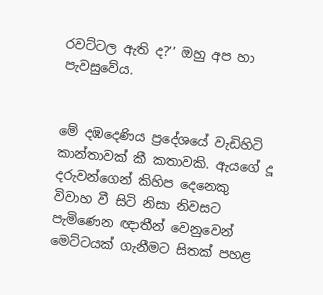රවට්ටල ඇති ද?’’ ඔහු අප හා පැවසුවේය.


මේ දඹදෙණිය ප්‍රදේශයේ වැඩිහිටි කාන්තාවක් කී කතාවකි. ඇයගේ දූ දරුවන්ගෙන් කිහිප දෙනෙකු විවාහ වී සිටි නිසා නිවසට පැමිණෙන ඥාතීන් වෙනුවෙන් මෙට්ටයක් ගැනීමට සිතක් පහළ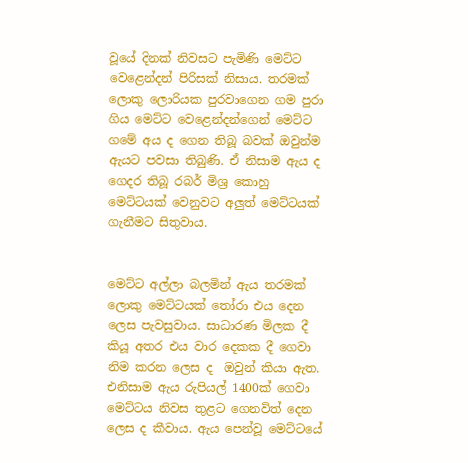වූයේ දිනක් නිවසට පැමිණි මෙට්ට වෙළෙන්දන් පිරිසක් නිසාය. තරමක් ලොකු ලොරියක පුරවාගෙන ගම පුරා ගිය මෙට්ට වෙළෙන්දන්ගෙන් මෙට්ට ගමේ අය ද ගෙන තිබූ බවක් ඔවුන්ම ඇයට පවසා තිබුණි. ඒ නිසාම ඇය ද ගෙදර තිබූ රබර් මිශ්‍ර කොහු මෙට්ටයක් වෙනුවට අලුත් මෙට්ටයක් ගැනීමට සිතුවාය.


මෙට්ට අල්ලා බලමින් ඇය තරමක් ලොකු මෙට්ටයක් තෝරා එය දෙන ලෙස පැවසුවාය. සාධාරණ මිලක දී කියූ අතර එය වාර දෙකක දී ගෙවා නිම කරන ලෙස ද  ඔවුන් කියා ඇත. එනිසාම ඇය රුපියල් 1400ක් ගෙවා මෙට්ටය නිවස තුළට ගෙනවිත් දෙන ලෙස ද කීවාය. ඇය පෙන්වූ මෙට්ටයේ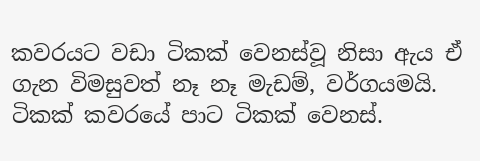කවරයට වඩා ටිකක් වෙනස්වූ නිසා ඇය ඒ ගැන විමසුවත් නෑ නෑ මැඩම්, වර්ගයමයි. ටිකක් කවරයේ පාට ටිකක් වෙනස්.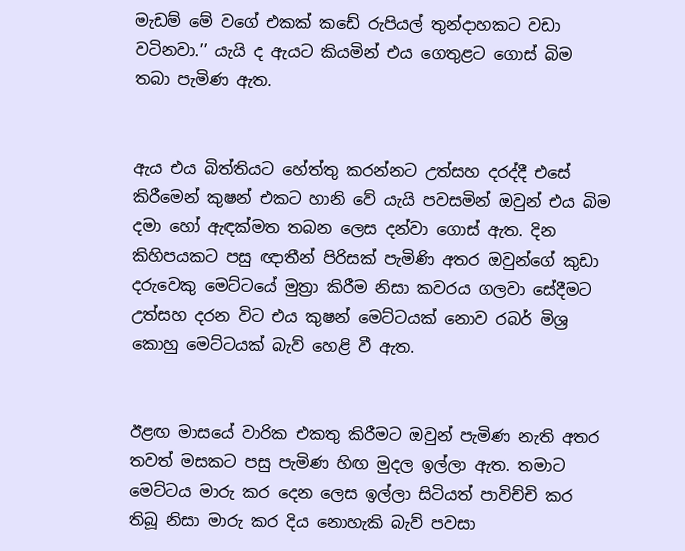මැඩම් මේ වගේ එකක් කඩේ රුපියල් තුන්දාහකට වඩා වටිනවා.’’ යැයි ද ඇයට කියමින් එය ගෙතුළට ගොස් බිම තබා පැමිණ ඇත.


ඇය එය බිත්තියට හේත්තු කරන්නට උත්සහ දරද්දී එසේ කිරීමෙන් කුෂන් එකට හානි වේ යැයි පවසමින් ඔවුන් එය බිම දමා හෝ ඇඳක්මත තබන ලෙස දන්වා ගොස් ඇත. දින කිහිපයකට පසු ඥාතීන් පිරිසක් පැමිණි අතර ඔවුන්ගේ කුඩා දරුවෙකු මෙට්ටයේ මුත්‍රා කිරීම නිසා කවරය ගලවා සේදීමට උත්සහ දරන විට එය කුෂන් මෙට්ටයක් නොව රබර් මිශ්‍ර කොහු මෙට්ටයක් බැව් හෙළි වී ඇත.


ඊළඟ මාසයේ වාරික එකතු කිරීමට ඔවුන් පැමිණ නැති අතර තවත් මසකට පසු පැමිණ හිඟ මුදල ඉල්ලා ඇත. තමාට මෙට්ටය මාරු කර දෙන ලෙස ඉල්ලා සිටියත් පාවිච්චි කර තිබූ නිසා මාරු කර දිය නොහැකි බැව් පවසා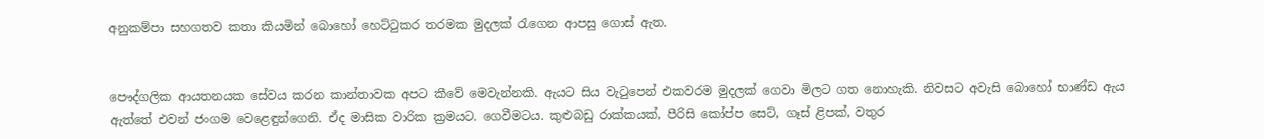අනුකම්පා සහගතව කතා කියමින් බොහෝ හෙට්ටුකර තරමක මුදලක් රැගෙන ආපසු ගොස් ඇත.


පෞද්ගලික ආයතනයක සේවය කරන කාන්තාවක අපට කීවේ මෙවැන්නකි. ඇයට සිය වැටුපෙන් එකවරම මුදලක් ගෙවා මිලට ගත නොහැකි. නිවසට අවැසි බොහෝ භාණ්ඩ ඇය ඇත්තේ එවන් ජංගම වෙළෙඳුන්ගෙනි. ඒද මාසික වාරික ක්‍රමයට. ගෙවීමටය. කුළුබඩු රාක්කයක්, පීරිසි කෝප්ප සෙට්, ගෑස් ළිපක්, වතුර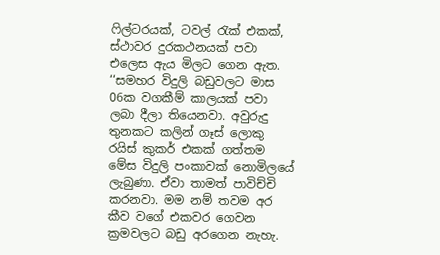ෆිල්ටරයක්, ටවල් රැක් එකක්, ස්ථාවර දුරකථනයක් පවා එලෙස ඇය මිලට ගෙන ඇත.
‘‘සමහර විදුලි බඩුවලට මාස 06ක වගකීම් කාලයක් පවා ලබා දීලා තියෙනවා. අවුරුදු තුනකට කලින් ගෑස් ලොකු රයිස් කුකර් එකක් ගත්තම මේස විදුලි පංකාවක් නොමිලයේ ලැබුණා. ඒවා තාමත් පාවිච්චි කරනවා. මම නම් තවම අර කීව වගේ එකවර ගෙවන ක්‍රමවලට බඩු අරගෙන නැහැ.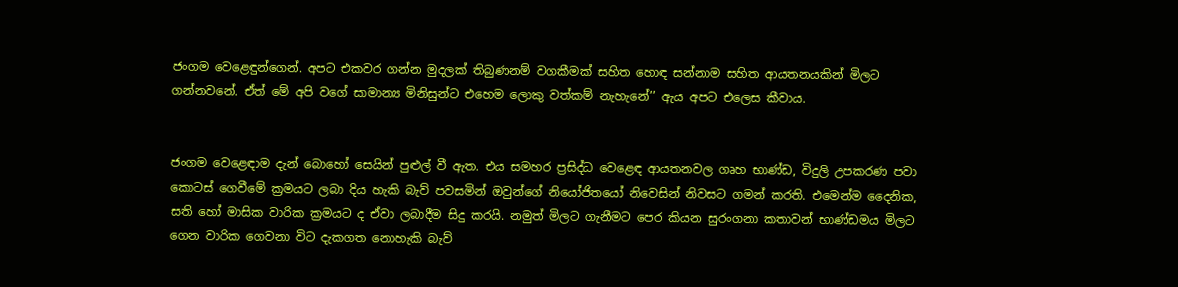ජංගම වෙළෙඳුන්ගෙන්. අපට එකවර ගන්න මුදලක් තිබුණනම් වගකීමක් සහිත හොඳ සන්නාම සහිත ආයතනයකින් මිලට ගන්නවනේ. ඒත් මේ අපි වගේ සාමාන්‍ය මිනිසුන්ට එහෙම ලොකු වත්කම් නැහැනේ’’ ඇය අපට එලෙස කීවාය.


ජංගම වෙළෙඳාම දැන් බොහෝ සෙයින් පුළුල් වී ඇත. එය සමහර ප්‍රසිද්ධ වෙළෙඳ ආයතනවල ගෘහ භාණ්ඩ, විදුලි උපකරණ පවා කොටස් ගෙවීමේ ක්‍රමයට ලබා දිය හැකි බැව් පවසමින් ඔවුන්ගේ නියෝජිතයෝ නිවෙසින් නිවසට ගමන් කරති. එමෙන්ම දෛනික, සති හෝ මාසික වාරික ක්‍රමයට ද ඒවා ලබාදීම සිදු කරයි. නමුත් මිලට ගැනීමට පෙර කියන සුරංගනා කතාවන් භාණ්ඩමය මිලට ගෙන වාරික ගෙවනා විට දැකගත නොහැකි බැව්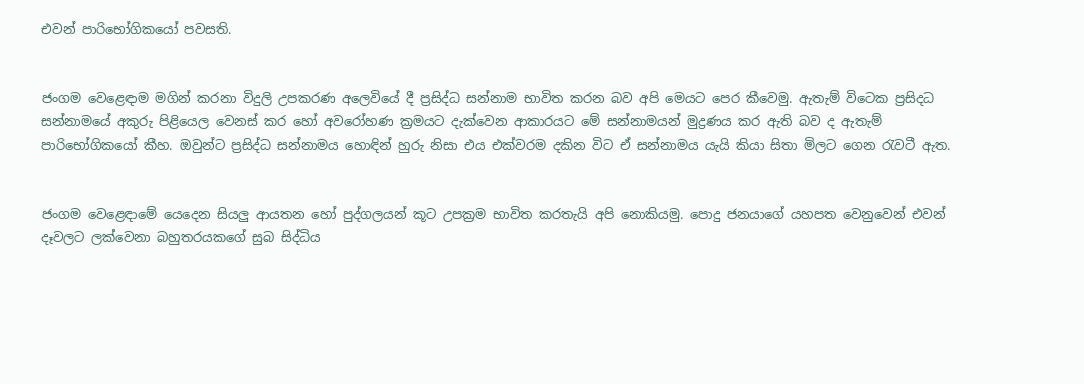එවන් පාරිභෝගිකයෝ පවසති.


ජංගම වෙළෙඳ‌ාම මගින් කරනා විදුලි උපකරණ අලෙවියේ දී ප්‍රසිද්ධ සන්නාම භාවිත කරන බව අපි මෙයට පෙර කීවෙමු. ඇතැම් විටෙක ප්‍රසිදධ සන්නාමයේ අකුරු පිළියෙල වෙනස් කර හෝ අවරෝහණ ක්‍රමයට දැක්වෙන ආකාරයට මේ සන්නාමයන් මුද්‍රණය කර ඇති බව ද ඇතැම් පාරිභෝගිකයෝ කීහ. ඔවුන්ට ප්‍රසිද්ධ සන්නාමය හොඳින් හුරු නිසා එය එක්වරම දකින විට ඒ සන්නාමය යැයි කියා සිතා මිලට ගෙන රැවටී ඇත.


ජංගම වෙළෙඳ‌ාමේ යෙදෙන සියලු ආයතන හෝ පුද්ගලයන් කූට උපක්‍රම භාවිත කරතැයි අපි නොකියමු. පොදු ජනයාගේ යහපත වෙනුවෙන් එවන් දෑවලට ලක්වෙනා බහුතරයකගේ සුබ සිද්ධිය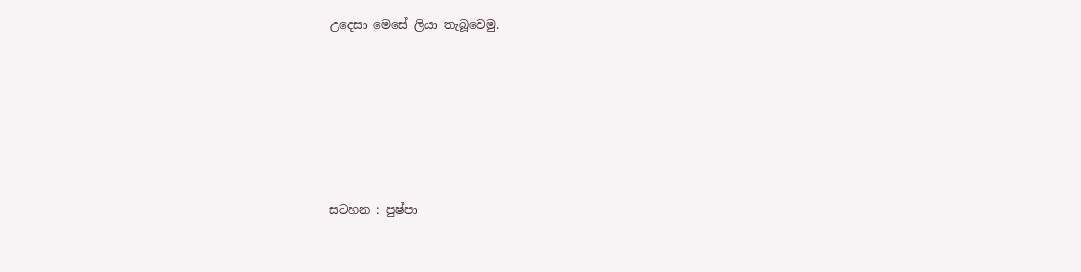උදෙසා මෙසේ ලියා තැබූවෙමු.








සටහන : පුෂ්පා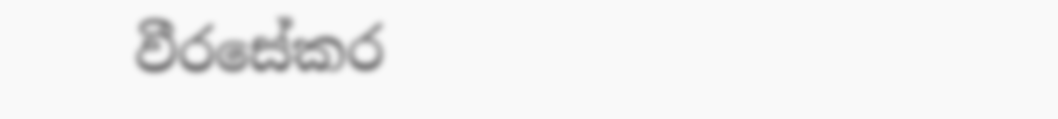වීරසේකර